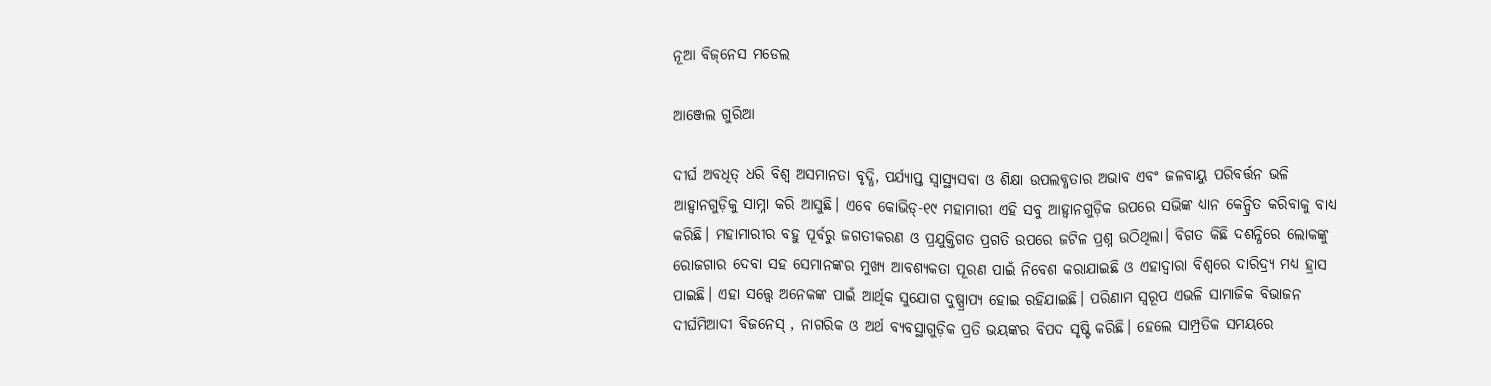ନୂଆ ବିଜ୍‌ନେସ ମଡେଲ

ଆଞ୍ଜେଲ ଗୁରିଆ

ଦୀର୍ଘ ଅବଧିତ୍ ଧରି ବିଶ୍ୱ ଅସମାନତା ବୃଦ୍ଧି, ପର୍ଯ୍ୟାପ୍ତ ସ୍ବାସ୍ଥ୍ୟସବା ଓ ଶିକ୍ଷା ଉପଲବ୍ଧତାର ଅଭାବ ଏବଂ ଜଳବାୟୁ ପରିବର୍ତ୍ତନ ଭଳି ଆହ୍ବାନଗୁଡ଼ିକୁ ସାମ୍ନା କରି ଆସୁଛି। ଏବେ କୋଭିଡ୍‌-୧୯ ମହାମାରୀ ଏହି ସବୁ ଆହ୍ବାନଗୁଡ଼ିକ ଉପରେ ସଭିଙ୍କ ଧ୍ୟାନ କେନ୍ଦ୍ରିତ କରିବାକୁ ବାଧ୍ୟ କରିଛି। ମହାମାରୀର ବହୁ ପୂର୍ବରୁ ଜଗତୀକରଣ ଓ ପ୍ରଯୁକ୍ତିଗତ ପ୍ରଗତି ଉପରେ ଜଟିଳ ପ୍ରଶ୍ନ ଉଠିଥିଲା। ବିଗତ କିଛି ଦଶନ୍ଧିରେ ଲୋକଙ୍କୁ ରୋଜଗାର ଦେବା ସହ ସେମାନଙ୍କର ମୁଖ୍ୟ ଆବଶ୍ୟକତା ପୂରଣ ପାଇଁ ନିବେଶ କରାଯାଇଛି ଓ ଏହାଦ୍ୱାରା ବିଶ୍ୱରେ ଦାରିଦ୍ର୍ୟ ମଧ୍ୟ ହ୍ରାସ ପାଇଛି। ଏହା ସତ୍ତ୍ୱେ ଅନେକଙ୍କ ପାଇଁ ଆର୍ଥିକ ସୁଯୋଗ ଦୁଷ୍ପ୍ରାପ୍ୟ ହୋଇ ରହିଯାଇଛି। ପରିଣାମ ସ୍ବରୂପ ଏଭଳି ସାମାଜିକ ବିଭାଜନ ଦୀର୍ଘମିଆଦୀ ବିଜନେସ୍‌ , ନାଗରିକ ଓ ଅର୍ଥ ବ୍ୟବସ୍ଥାଗୁଡ଼ିକ ପ୍ରତି ଭୟଙ୍କର ବିପଦ ସୃଷ୍ଟି କରିଛି। ହେଲେ ସାମ୍ପ୍ରତିକ ସମୟରେ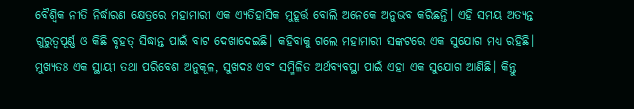ବୈଶ୍ୱିକ ନୀତି ନିର୍ଦ୍ଧାରଣ କ୍ଷେତ୍ରରେ ମହାମାରୀ ଏକ ଏ୍ୟତିହାସିକ ମୁହୂର୍ତ୍ତ ବୋଲି ଅନେକେ ଅନୁଭବ କରିଛନ୍ତି। ଏହି ସମୟ ଅତ୍ୟନ୍ତ ଗୁରୁତ୍ୱପୂର୍ଣ୍ଣ ଓ କିଛି ବୃହତ୍‌ ସିଦ୍ଧାନ୍ତ ପାଇଁ ବାଟ ଦେଖାଦେଇଛି। କହିବାକୁ ଗଲେ ମହାମାରୀ ସଙ୍କଟରେ ଏକ ସୁଯୋଗ ମଧ୍ୟ ରହିଛି। ମୁଖ୍ୟତଃ ଏକ ସ୍ଥାୟୀ ତଥା ପରିବେଶ ଅନୁକୂଳ, ସୁଖଦଃ ଏବଂ ସମ୍ମିଳିତ ଅର୍ଥବ୍ୟବସ୍ଥା ପାଇଁ ଏହା ଏକ ସୁଯୋଗ ଆଣିଛି। କିନ୍ତୁ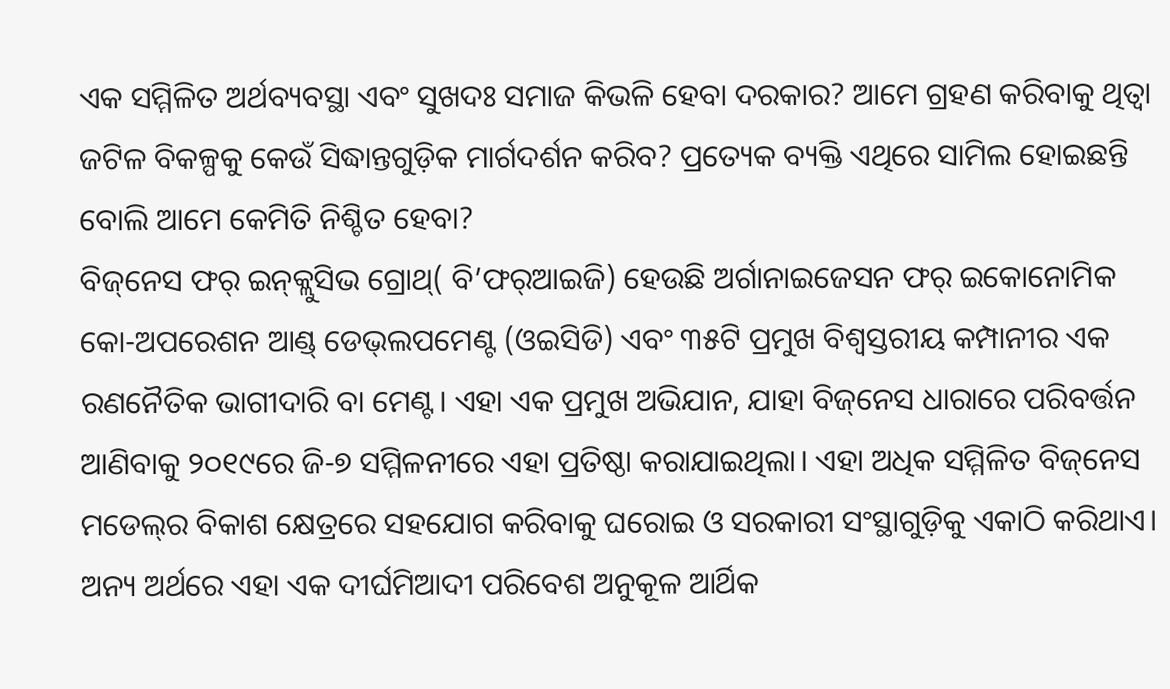ଏକ ସମ୍ମିଳିତ ଅର୍ଥବ୍ୟବସ୍ଥା ଏବଂ ସୁଖଦଃ ସମାଜ କିଭଳି ହେବା ଦରକାର? ଆମେ ଗ୍ରହଣ କରିବାକୁ ଥିତ୍ବା ଜଟିଳ ବିକଳ୍ପକୁ କେଉଁ ସିଦ୍ଧାନ୍ତଗୁଡ଼ିକ ମାର୍ଗଦର୍ଶନ କରିବ? ପ୍ରତ୍ୟେକ ବ୍ୟକ୍ତି ଏଥିରେ ସାମିଲ ହୋଇଛନ୍ତି ବୋଲି ଆମେ କେମିତି ନିଶ୍ଚିତ ହେବା?
ବିଜ୍‌ନେସ ଫର୍‌ ଇନ୍‌କ୍ଲୁସିଭ ଗ୍ରୋଥ୍‌( ବି’ଫର୍‌ଆଇଜି) ହେଉଛି ଅର୍ଗାନାଇଜେସନ ଫର୍‌ ଇକୋନୋମିକ କୋ-ଅପରେଶନ ଆଣ୍ଡ୍‌ ଡେଭ୍‌ଲପମେଣ୍ଟ (ଓଇସିଡି) ଏବଂ ୩୫ଟି ପ୍ରମୁଖ ବିଶ୍ୱସ୍ତରୀୟ କମ୍ପାନୀର ଏକ ରଣନୈତିକ ଭାଗୀଦାରି ବା ମେଣ୍ଟ। ଏହା ଏକ ପ୍ରମୁଖ ଅଭିଯାନ, ଯାହା ବିଜ୍‌ନେସ ଧାରାରେ ପରିବର୍ତ୍ତନ ଆଣିବାକୁ ୨୦୧୯ରେ ଜି-୭ ସମ୍ମିଳନୀରେ ଏହା ପ୍ରତିଷ୍ଠା କରାଯାଇଥିଲା। ଏହା ଅଧିକ ସମ୍ମିଳିତ ବିଜ୍‌ନେସ ମଡେଲ୍‌ର ବିକାଶ କ୍ଷେତ୍ରରେ ସହଯୋଗ କରିବାକୁ ଘରୋଇ ଓ ସରକାରୀ ସଂସ୍ଥାଗୁଡ଼ିକୁ ଏକାଠି କରିଥାଏ। ଅନ୍ୟ ଅର୍ଥରେ ଏହା ଏକ ଦୀର୍ଘମିଆଦୀ ପରିବେଶ ଅନୁକୂଳ ଆର୍ଥିକ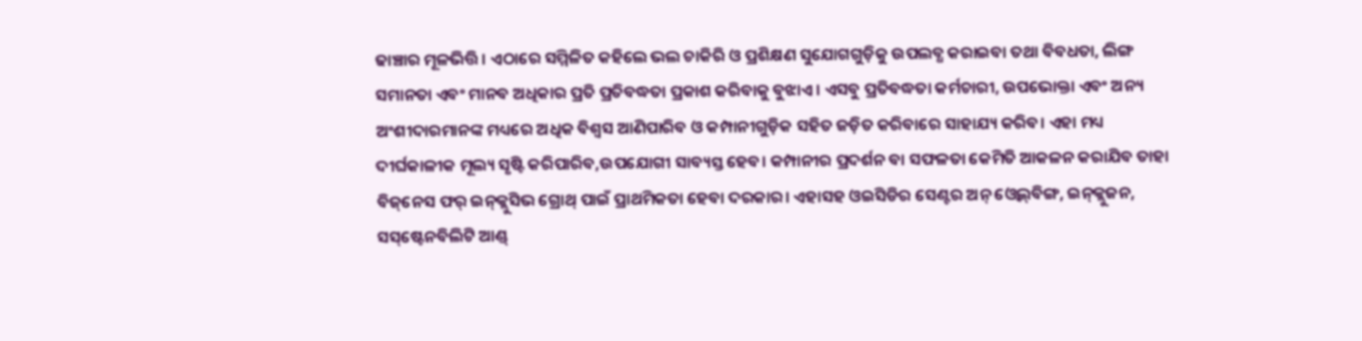ଢାଞ୍ଚାର ମୂଳଭିତ୍ତି। ଏଠାରେ ସମ୍ମିଳିତ କହିଲେ ଭଲ ଚାକିରି ଓ ପ୍ରଶିକ୍ଷଣ ସୁଯୋଗଗୁଡ଼ିକୁ ଉପଲବ୍ଧ କରାଇବା ତଥା ବିବଧତା, ଲିଙ୍ଗ ସମାନତା ଏବଂ ମାନବ ଅଧିକାର ପ୍ରତି ପ୍ରତିବଦ୍ଧତା ପ୍ରକାଶ କରିବାକୁ ବୁଝାଏ। ଏସବୁ ପ୍ରତିବଦ୍ଧତା କର୍ମଚାରୀ, ଉପଭୋକ୍ତା ଏବଂ ଅନ୍ୟ ଅଂଶୀଦାରମାନଙ୍କ ମଧ୍ୟରେ ଅଧିକ ବିଶ୍ୱସ ଆଣିପାରିବ ଓ କମ୍ପାନୀଗୁଡ଼ିକ ସହିତ ଜଡ଼ିତ କରିବାରେ ସାହାଯ୍ୟ କରିବ। ଏହା ମଧ୍ୟ ଦୀର୍ଘକାଳୀକ ମୂଲ୍ୟ ସୃଷ୍ଟି କରିପାରିବ,ଉପଯୋଗୀ ସାବ୍ୟସ୍ତ ହେବ। କମ୍ପାନୀର ପ୍ରଦର୍ଶନ ବା ସଫଳତା କେମିତି ଆକଳନ କରାଯିବ ତାହା ବିଜ୍‌ନେସ ଫର୍‌ ଇନ୍‌କ୍ଲୁସିଭ ଗ୍ରୋଥ୍‌ ପାଇଁ ପ୍ରାଥମିକତା ହେବା ଦରକାର। ଏହାସହ ଓଇସିଡିର ସେଣ୍ଟର ଅନ୍‌ ଓ୍ବେଲ୍‌ବିଙ୍ଗ, ଇନ୍‌କ୍ଲୁଜନ, ସସ୍‌ଷ୍ଟେନବିଲିଟି ଆଣ୍ଡ୍‌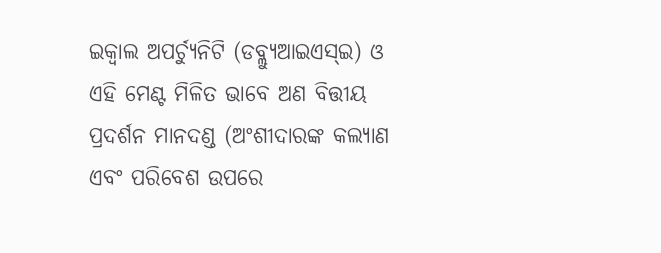ଇକ୍ୱାଲ ଅପର୍ଚ୍ୟୁନିଟି (ଡବ୍ଲ୍ୟୁଆଇଏସ୍‌ଇ) ଓ ଏହି ମେଣ୍ଟ ମିଳିତ ଭାବେ ଅଣ ବିତ୍ତୀୟ ପ୍ରଦର୍ଶନ ମାନଦଣ୍ଡ (ଅଂଶୀଦାରଙ୍କ କଲ୍ୟାଣ ଏବଂ ପରିବେଶ ଉପରେ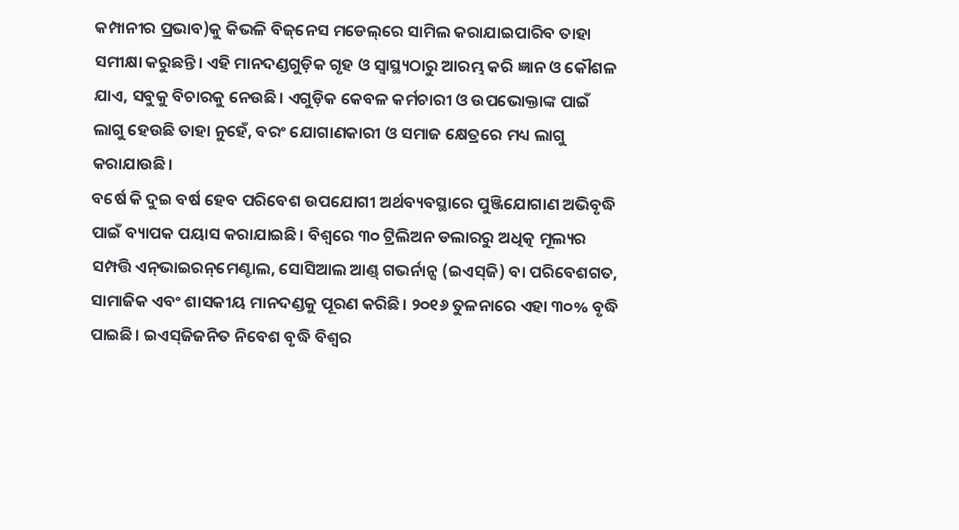କମ୍ପାନୀର ପ୍ରଭାବ)କୁ କିଭଳି ବିଜ୍‌ନେସ ମଡେଲ୍‌ରେ ସାମିଲ କରାଯାଇପାରିବ ତାହା ସମୀକ୍ଷା କରୁଛନ୍ତି। ଏହି ମାନଦଣ୍ଡଗୁଡ଼ିକ ଗୃହ ଓ ସ୍ବାସ୍ଥ୍ୟଠାରୁ ଆରମ୍ଭ କରି ଜ୍ଞାନ ଓ କୌଶଳ ଯାଏ, ସବୁକୁ ବିଚାରକୁ ନେଉଛି। ଏଗୁଡ଼ିକ କେବଳ କର୍ମଚାରୀ ଓ ଉପଭୋକ୍ତାଙ୍କ ପାଇଁ ଲାଗୁ ହେଉଛି ତାହା ନୁହେଁ, ବରଂ ଯୋଗାଣକାରୀ ଓ ସମାଜ କ୍ଷେତ୍ରରେ ମଧ୍ୟ ଲାଗୁ କରାଯାଉଛି।
ବର୍ଷେ କି ଦୁଇ ବର୍ଷ ହେବ ପରିବେଶ ଉପଯୋଗୀ ଅର୍ଥବ୍ୟବସ୍ଥାରେ ପୁଞ୍ଜିଯୋଗାଣ ଅଭିବୃଦ୍ଧି ପାଇଁ ବ୍ୟାପକ ପୟାସ କରାଯାଇଛି। ବିଶ୍ୱରେ ୩୦ ଟ୍ରିଲିଅନ ଡଲାରରୁ ଅଧିତ୍କ ମୂଲ୍ୟର ସମ୍ପତ୍ତି ଏନ୍‌ଭାଇରନ୍‌ମେଣ୍ଟାଲ, ସୋସିଆଲ ଆଣ୍ଡ୍‌ ଗଭର୍ନାନ୍ସ (ଇଏସ୍‌ଜି) ବା ପରିବେଶଗତ, ସାମାଜିକ ଏବଂ ଶାସକୀୟ ମାନଦଣ୍ଡକୁ ପୂରଣ କରିଛି। ୨୦୧୬ ତୁଳନାରେ ଏହା ୩୦% ବୃଦ୍ଧି ପାଇଛି। ଇଏସ୍‌ଜିଜନିତ ନିବେଶ ବୃଦ୍ଧି ବିଶ୍ୱର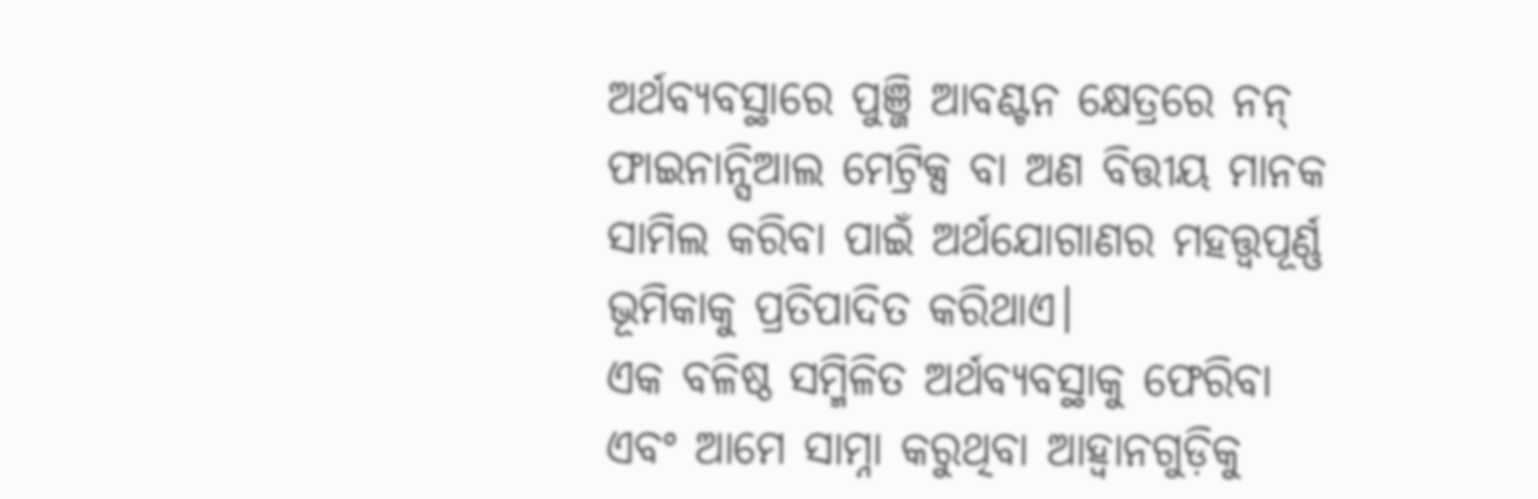ଅର୍ଥବ୍ୟବସ୍ଥାରେ ପୁଞ୍ଜି ଆବଣ୍ଟନ କ୍ଷେତ୍ରରେ ନନ୍‌ ଫାଇନାନ୍ସିଆଲ ମେଟ୍ରିକ୍ସ ବା ଅଣ ବିତ୍ତୀୟ ମାନକ ସାମିଲ କରିବା ପାଇଁ ଅର୍ଥଯୋଗାଣର ମହତ୍ତ୍ୱପୂର୍ଣ୍ଣ ଭୂମିକାକୁ ପ୍ରତିପାଦିତ କରିଥାଏ।
ଏକ ବଳିଷ୍ଠ ସମ୍ମିଳିତ ଅର୍ଥବ୍ୟବସ୍ଥାକୁ ଫେରିବା ଏବଂ ଆମେ ସାମ୍ନା କରୁଥିବା ଆହ୍ବାନଗୁଡ଼ିକୁ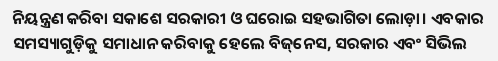ନିୟନ୍ତ୍ରଣ କରିବା ସକାଶେ ସରକାରୀ ଓ ଘରୋଇ ସହଭାଗିତା ଲୋଡ଼ା। ଏବକାର ସମସ୍ୟାଗୁଡ଼ିକୁ ସମାଧାନ କରିବାକୁ ହେଲେ ବିଜ୍‌ନେସ, ସରକାର ଏବଂ ସିଭିଲ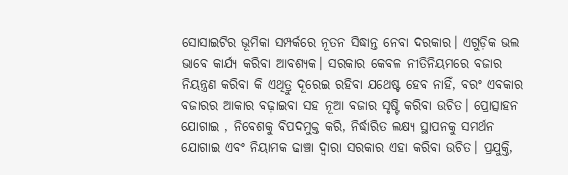ସୋସାଇଟିର ଭୂମିକା ସମ୍ପର୍କରେ ନୂତନ ସିଦ୍ଧାନ୍ତ ନେବା ଦରକାର। ଏଗୁଡ଼ିକ ଭଲ ଭାବେ କାର୍ଯ୍ୟ କରିବା ଆବଶ୍ୟକ। ସରକାର କେବଳ ନୀତିନିୟମରେ ବଜାର ନିୟନ୍ତ୍ରଣ କରିବା କି ଏଥିତ୍ରୁ ଦୂରେଇ ରହିବା ଯଥେଷ୍ଟ ହେବ ନାହିଁ, ବରଂ ଏବକାର ବଜାରର ଆକାର ବଢ଼ାଇବା ସହ ନୂଆ ବଜାର ସୃଷ୍ଟି କରିବା ଉଚିତ। ପ୍ରୋତ୍ସାହନ ଯୋଗାଇ , ନିବେଶକୁ ବିପଦମୁକ୍ତ କରି, ନିର୍ଦ୍ଧାରିତ ଲକ୍ଷ୍ୟ ସ୍ଥାପନକୁ ସମର୍ଥନ ଯୋଗାଇ ଏବଂ ନିୟାମକ ଢାଞ୍ଚା ଦ୍ୱାରା ସରକାର ଏହା କରିବା ଉଚିତ। ପ୍ରଯୁକ୍ତି,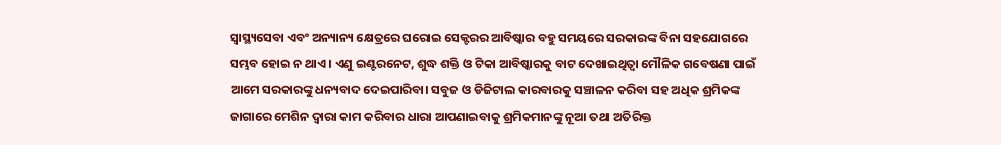ସ୍ବାସ୍ଥ୍ୟସେବା ଏବଂ ଅନ୍ୟାନ୍ୟ କ୍ଷେତ୍ରରେ ଘରୋଇ ସେକ୍ଟରର ଆବିଷ୍କାର ବହୁ ସମୟରେ ସରକାରଙ୍କ ବିନା ସହଯୋଗରେ ସମ୍ଭବ ହୋଇ ନ ଥାଏ। ଏଣୁ ଇଣ୍ଟରନେଟ, ଶୁଦ୍ଧ ଶକ୍ତି ଓ ଟିକା ଆବିଷ୍କାରକୁ ବାଟ ଦେଖାଇଥିତ୍ବା ମୌଳିକ ଗବେଷଣା ପାଇଁ ଆମେ ସରକାରଙ୍କୁ ଧନ୍ୟବାଦ ଦେଇପାରିବା। ସବୁଜ ଓ ଡିଜିଟାଲ କାରବାରକୁ ସଞ୍ଚାଳନ କରିବା ସହ ଅଧିକ ଶ୍ରମିକଙ୍କ ଜାଗାରେ ମେଶିନ ଦ୍ୱାରା କାମ କରିବାର ଧାରା ଆପଣାଇବାକୁ ଶ୍ରମିକମାନଙ୍କୁ ନୂଆ ତଥା ଅତିରିକ୍ତ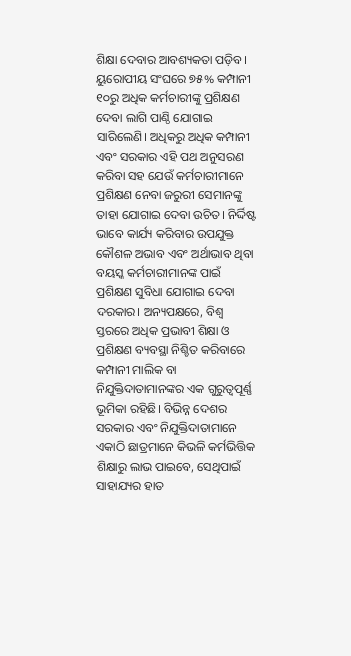ଶିକ୍ଷା ଦେବାର ଆବଶ୍ୟକତା ପଡ଼ିବ। ୟୁରୋପୀୟ ସଂଘରେ ୭୫% କମ୍ପାନୀ ୧୦ରୁ ଅଧିକ କର୍ମଚାରୀଙ୍କୁ ପ୍ରଶିକ୍ଷଣ ଦେବା ଲାଗି ପାଣ୍ଠି ଯୋଗାଇ ସାରିଲେଣି। ଅଧିକରୁ ଅଧିକ କମ୍ପାନୀ ଏବଂ ସରକାର ଏହି ପଥ ଅନୁସରଣ କରିବା ସହ ଯେଉଁ କର୍ମଚାରୀମାନେ ପ୍ରଶିକ୍ଷଣ ନେବା ଜରୁରୀ ସେମାନଙ୍କୁ ତାହା ଯୋଗାଇ ଦେବା ଉଚିତ। ନିର୍ଦ୍ଦିଷ୍ଟ ଭାବେ କାର୍ଯ୍ୟ କରିବାର ଉପଯୁକ୍ତ କୌଶଳ ଅଭାବ ଏବଂ ଅର୍ଥାଭାବ ଥିବା ବୟସ୍କ କର୍ମଚାରୀମାନଙ୍କ ପାଇଁ ପ୍ରଶିକ୍ଷଣ ସୁବିଧା ଯୋଗାଇ ଦେବା ଦରକାର। ଅନ୍ୟପକ୍ଷରେ, ବିଶ୍ୱ ସ୍ତରରେ ଅଧିକ ପ୍ରଭାବୀ ଶିକ୍ଷା ଓ ପ୍ରଶିକ୍ଷଣ ବ୍ୟବସ୍ଥା ନିଶ୍ଚିତ କରିବାରେ କମ୍ପାନୀ ମାଲିକ ବା ନିଯୁକ୍ତିଦାତାମାନଙ୍କର ଏକ ଗୁରୁତ୍ୱପୂର୍ଣ୍ଣ ଭୂମିକା ରହିଛି। ବିଭିନ୍ନ ଦେଶର ସରକାର ଏବଂ ନିଯୁକ୍ତିଦାତାମାନେ ଏକାଠି ଛାତ୍ରମାନେ କିଭଳି କର୍ମଭିତ୍ତିକ ଶିକ୍ଷାରୁ ଲାଭ ପାଇବେ, ସେଥିପାଇଁ ସାହାଯ୍ୟର ହାତ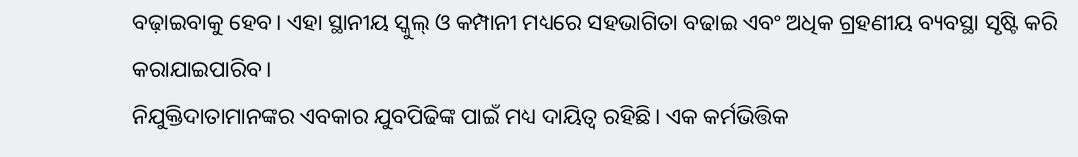ବଢ଼ାଇବାକୁ ହେବ। ଏହା ସ୍ଥାନୀୟ ସ୍କୁଲ୍‌ ଓ କମ୍ପାନୀ ମଧ୍ୟରେ ସହଭାଗିତା ବଢାଇ ଏବଂ ଅଧିକ ଗ୍ରହଣୀୟ ବ୍ୟବସ୍ଥା ସୃଷ୍ଟି କରି କରାଯାଇପାରିବ।
ନିଯୁକ୍ତିଦାତାମାନଙ୍କର ଏବକାର ଯୁବପିଢିଙ୍କ ପାଇଁ ମଧ୍ୟ ଦାୟିତ୍ୱ ରହିଛି। ଏକ କର୍ମଭିତ୍ତିକ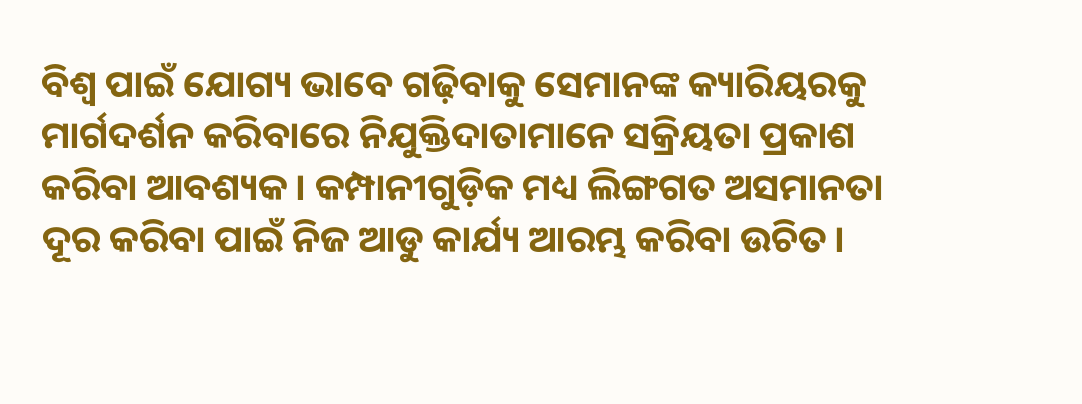ବିଶ୍ୱ ପାଇଁ ଯୋଗ୍ୟ ଭାବେ ଗଢ଼ିବାକୁ ସେମାନଙ୍କ କ୍ୟାରିୟରକୁ ମାର୍ଗଦର୍ଶନ କରିବାରେ ନିଯୁକ୍ତିଦାତାମାନେ ସକ୍ରିୟତା ପ୍ରକାଶ କରିବା ଆବଶ୍ୟକ। କମ୍ପାନୀଗୁଡ଼ିକ ମଧ୍ୟ ଲିଙ୍ଗଗତ ଅସମାନତା ଦୂର କରିବା ପାଇଁ ନିଜ ଆଡୁ କାର୍ଯ୍ୟ ଆରମ୍ଭ କରିବା ଉଚିତ।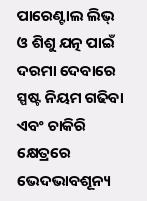ପାରେଣ୍ଟାଲ ଲିଭ୍‌ ଓ ଶିଶୁ ଯତ୍ନ ପାଇଁ ଦରମା ଦେବାରେ ସ୍ପଷ୍ଟ ନିୟମ ଗଢିବା ଏବଂ ଚାକିରି କ୍ଷେତ୍ରରେ ଭେଦଭାବଶୂନ୍ୟ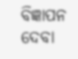ବିଜ୍ଞାପନ ଦେବା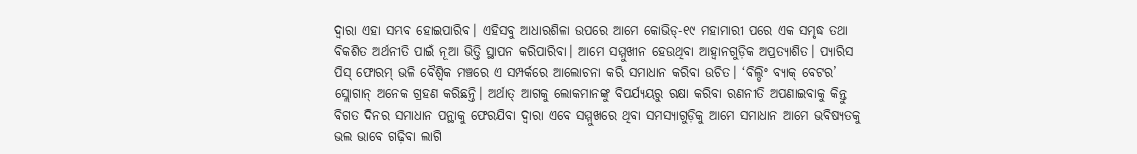ଦ୍ୱାରା ଏହା ସମ୍ଭବ ହୋଇପାରିବ। ଏହିସବୁ ଆଧାରଶିଳା ଉପରେ ଆମେ କୋଭିଡ୍‌-୧୯ ମହାମାରୀ ପରେ ଏକ ସମୃଦ୍ଧ ତଥା ବିକଶିତ ଅର୍ଥନୀତି ପାଇଁ ନୂଆ ଭିତ୍ତି ସ୍ଥାପନ କରିପାରିବା। ଆମେ ସମ୍ମୁଖୀନ ହେଉଥିବା ଆହ୍ବାନଗୁଡ଼ିକ ଅପ୍ରତ୍ୟାଶିତ। ପ୍ୟାରିସ ପିସ୍‌ ଫୋରମ୍‌ ଭଳି ବୈଶ୍ୱିକ ମଞ୍ଚରେ ଏ ସମ୍ପର୍କରେ ଆଲୋଚନା କରି ସମାଧାନ କରିବା ଉଚିତ। ‘ବିଲ୍ଡିଂ ବ୍ୟାକ୍‌ ବେଟର’ ସ୍ଲୋଗାନ୍‌ ଅନେକ ଗ୍ରହଣ କରିଛନ୍ତି। ଅର୍ଥାତ୍‌ ଆଗକୁ ଲୋକମାନଙ୍କୁ ବିପର୍ଯ୍ୟୟରୁ ରକ୍ଷା କରିବା ରଣନୀତି ଅପଣାଇବାକୁ କିନ୍ତୁ ବିଗତ ଦିନର ସମାଧାନ ପନ୍ଥାକୁ ଫେରଯିବା ଦ୍ୱାରା ଏବେ ସମ୍ମୁଖରେ ଥିବା ସମସ୍ୟାଗୁଡ଼ିକୁ ଆମେ ସମାଧାନ ଆମେ ଭବିଷ୍ୟତକୁ ଭଲ ଭାବେ ଗଢ଼ିବା ଲାଗି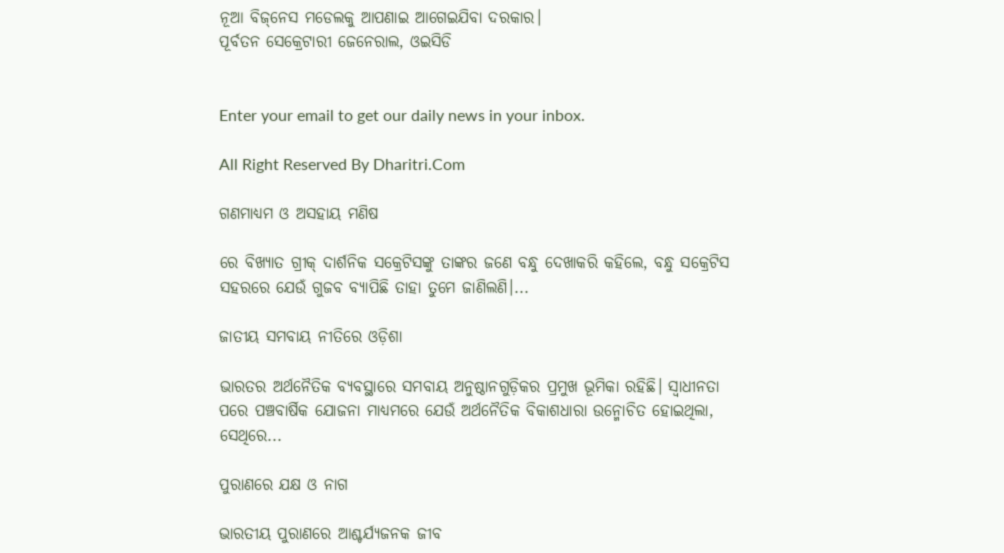ନୂଆ ବିଜ୍‌ନେସ ମଡେଲକୁ ଆପଣାଇ ଆଗେଇଯିବା ଦରକାର।
ପୂର୍ବତନ ସେକ୍ରେଟାରୀ ଜେନେରାଲ, ଓଇସିଡି


Enter your email to get our daily news in your inbox.

All Right Reserved By Dharitri.Com

ଗଣମାଧ୍ୟମ ଓ ଅସହାୟ ମଣିଷ

ରେ ବିଖ୍ୟାତ ଗ୍ରୀକ୍‌ ଦାର୍ଶନିକ ସକ୍ରେଟିସଙ୍କୁ ତାଙ୍କର ଜଣେ ବନ୍ଧୁ ଦେଖାକରି କହିଲେ, ବନ୍ଧୁ ସକ୍ରେଟିସ ସହରରେ ଯେଉଁ ଗୁଜବ ବ୍ୟାପିଛି ତାହା ତୁମେ ଜାଣିଲଣି।...

ଜାତୀୟ ସମବାୟ ନୀତିରେ ଓଡ଼ିଶା

ଭାରତର ଅର୍ଥନୈତିକ ବ୍ୟବସ୍ଥାରେ ସମବାୟ ଅନୁଷ୍ଠାନଗୁଡ଼ିକର ପ୍ରମୁଖ ଭୂମିକା ରହିଛି। ସ୍ବାଧୀନତା ପରେ ପଞ୍ଚବାର୍ଷିକ ଯୋଜନା ମାଧ୍ୟମରେ ଯେଉଁ ଅର୍ଥନୈତିକ ବିକାଶଧାରା ଉନ୍ମୋଚିତ ହୋଇଥିଲା, ସେଥିରେ...

ପୁରାଣରେ ଯକ୍ଷ ଓ ନାଗ

ଭାରତୀୟ ପୁରାଣରେ ଆଶ୍ଚର୍ଯ୍ୟଜନକ ଜୀବ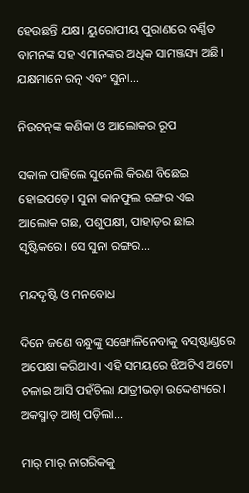ହେଉଛନ୍ତି ଯକ୍ଷ। ୟୁରୋପୀୟ ପୁରାଣରେ ବର୍ଣ୍ଣିତ ବାମନଙ୍କ ସହ ଏମାନଙ୍କର ଅଧିକ ସାମଞ୍ଜସ୍ୟ ଅଛି। ଯକ୍ଷମାନେ ରତ୍ନ ଏବଂ ସୁନା...

ନିଉଟନ୍‌ଙ୍କ କଣିକା ଓ ଆଲୋକର ରୂପ

ସକାଳ ପାହିଲେ ସୁନେଲି କିରଣ ବିଛେଇ ହୋଇପଡ଼େ। ସୁନା କାନଫୁଲ ରଙ୍ଗର ଏଇ ଆଲୋକ ଗଛ, ପଶୁପକ୍ଷୀ, ପାହାଡ଼ର ଛାଇ ସୃଷ୍ଟିକରେ। ସେ ସୁନା ରଙ୍ଗର...

ମନ୍ଦଦୃଷ୍ଟି ଓ ମନବୋଧ

ଦିନେ ଜଣେ ବନ୍ଧୁଙ୍କୁ ସଙ୍ଖୋଳିନେବାକୁ ବସ୍‌ଷ୍ଟାଣ୍ଡରେ ଅପେକ୍ଷା କରିଥାଏ। ଏହି ସମୟରେ ଝିଅଟିଏ ଅଟୋ ଚଳାଇ ଆସି ପହଁଚିଲା ଯାତ୍ରୀଭଡ଼ା ଉଦ୍ଦେଶ୍ୟରେ। ଅକସ୍ମାତ୍‌ ଆଖି ପଡ଼ିଲା...

ମାର୍‌ ମାର୍‌ ନାଗରିକକୁ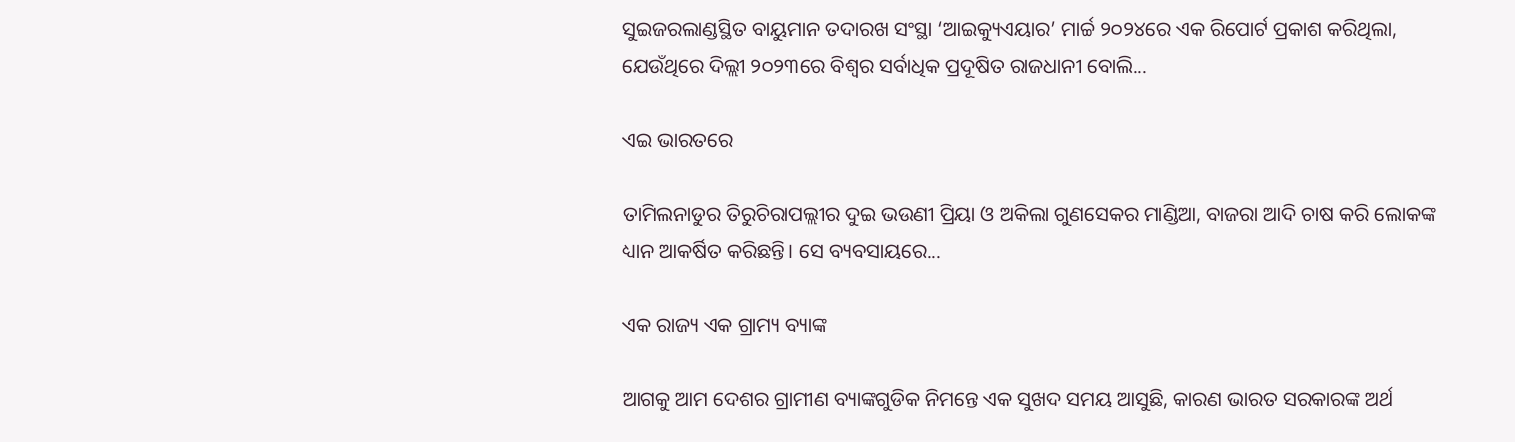ସୁଇଜରଲାଣ୍ଡସ୍ଥିତ ବାୟୁମାନ ତଦାରଖ ସଂସ୍ଥା ‘ଆଇକ୍ୟୁଏୟାର’ ମାର୍ଚ୍ଚ ୨୦୨୪ରେ ଏକ ରିପୋର୍ଟ ପ୍ରକାଶ କରିଥିଲା, ଯେଉଁଥିରେ ଦିଲ୍ଲୀ ୨୦୨୩ରେ ବିଶ୍ୱର ସର୍ବାଧିକ ପ୍ରଦୂଷିତ ରାଜଧାନୀ ବୋଲି...

ଏଇ ଭାରତରେ

ତାମିଲନାଡୁର ତିରୁଚିରାପଲ୍ଲୀର ଦୁଇ ଭଉଣୀ ପ୍ରିୟା ଓ ଅକିଲା ଗୁଣସେକର ମାଣ୍ଡିଆ, ବାଜରା ଆଦି ଚାଷ କରି ଲୋକଙ୍କ ଧ୍ୟାନ ଆକର୍ଷିତ କରିଛନ୍ତି। ସେ ବ୍ୟବସାୟରେ...

ଏକ ରାଜ୍ୟ ଏକ ଗ୍ରାମ୍ୟ ବ୍ୟାଙ୍କ

ଆଗକୁ ଆମ ଦେଶର ଗ୍ରାମୀଣ ବ୍ୟାଙ୍କଗୁଡିକ ନିମନ୍ତେ ଏକ ସୁଖଦ ସମୟ ଆସୁଛି, କାରଣ ଭାରତ ସରକାରଙ୍କ ଅର୍ଥ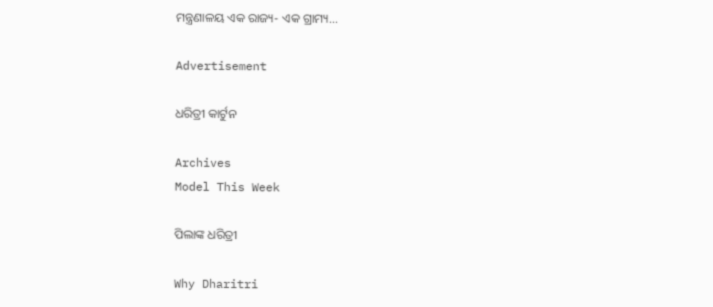ମନ୍ତ୍ରଣାଳୟ ଏକ ରାଜ୍ୟ- ଏକ ଗ୍ରାମ୍ୟ...

Advertisement

ଧରିତ୍ରୀ କାର୍ଟୁନ

Archives
Model This Week

ପିଲାଙ୍କ ଧରିତ୍ରୀ

Why Dharitri